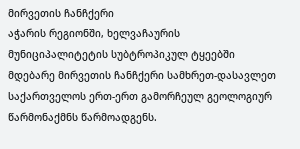მირვეთის ჩანჩქერი
აჭარის რეგიონში, ხელვაჩაურის მუნიციპალიტეტის სუბტროპიკულ ტყეებში მდებარე მირვეთის ჩანჩქერი სამხრეთ-დასავლეთ საქართველოს ერთ-ერთ გამორჩეულ გეოლოგიურ წარმონაქმნს წარმოადგენს.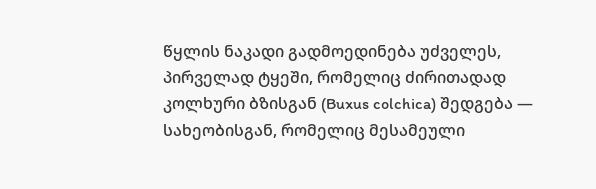წყლის ნაკადი გადმოედინება უძველეს, პირველად ტყეში, რომელიც ძირითადად კოლხური ბზისგან (Buxus colchica) შედგება — სახეობისგან, რომელიც მესამეული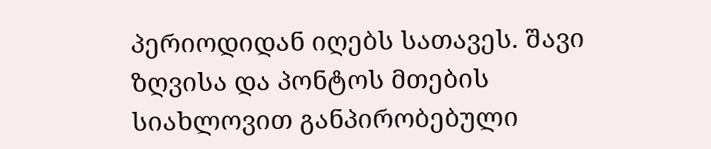პერიოდიდან იღებს სათავეს. შავი ზღვისა და პონტოს მთების სიახლოვით განპირობებული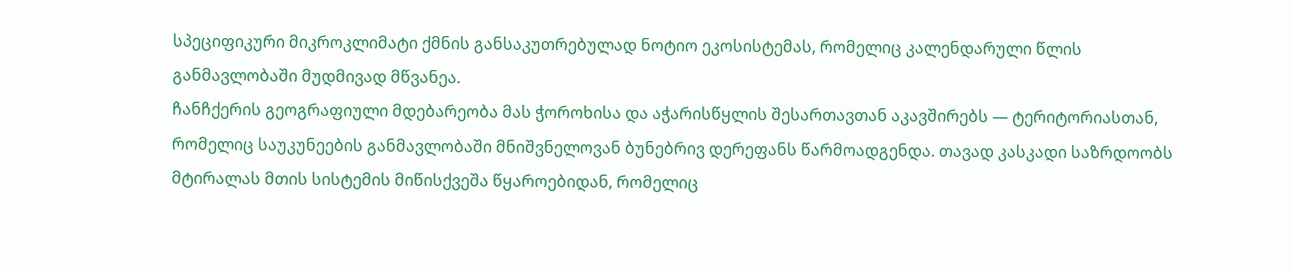სპეციფიკური მიკროკლიმატი ქმნის განსაკუთრებულად ნოტიო ეკოსისტემას, რომელიც კალენდარული წლის განმავლობაში მუდმივად მწვანეა.
ჩანჩქერის გეოგრაფიული მდებარეობა მას ჭოროხისა და აჭარისწყლის შესართავთან აკავშირებს — ტერიტორიასთან, რომელიც საუკუნეების განმავლობაში მნიშვნელოვან ბუნებრივ დერეფანს წარმოადგენდა. თავად კასკადი საზრდოობს მტირალას მთის სისტემის მიწისქვეშა წყაროებიდან, რომელიც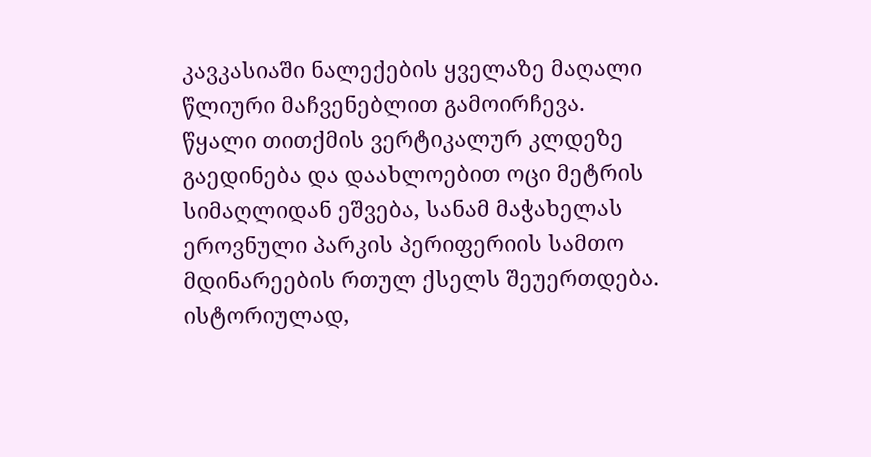კავკასიაში ნალექების ყველაზე მაღალი წლიური მაჩვენებლით გამოირჩევა. წყალი თითქმის ვერტიკალურ კლდეზე გაედინება და დაახლოებით ოცი მეტრის სიმაღლიდან ეშვება, სანამ მაჭახელას ეროვნული პარკის პერიფერიის სამთო მდინარეების რთულ ქსელს შეუერთდება.
ისტორიულად,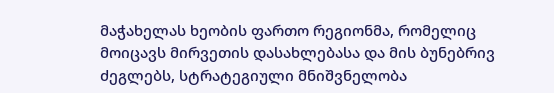მაჭახელას ხეობის ფართო რეგიონმა, რომელიც მოიცავს მირვეთის დასახლებასა და მის ბუნებრივ ძეგლებს, სტრატეგიული მნიშვნელობა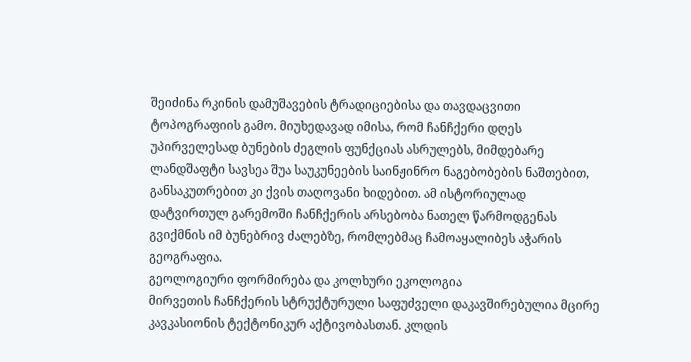შეიძინა რკინის დამუშავების ტრადიციებისა და თავდაცვითი ტოპოგრაფიის გამო. მიუხედავად იმისა, რომ ჩანჩქერი დღეს უპირველესად ბუნების ძეგლის ფუნქციას ასრულებს, მიმდებარე ლანდშაფტი სავსეა შუა საუკუნეების საინჟინრო ნაგებობების ნაშთებით, განსაკუთრებით კი ქვის თაღოვანი ხიდებით. ამ ისტორიულად დატვირთულ გარემოში ჩანჩქერის არსებობა ნათელ წარმოდგენას გვიქმნის იმ ბუნებრივ ძალებზე, რომლებმაც ჩამოაყალიბეს აჭარის გეოგრაფია.
გეოლოგიური ფორმირება და კოლხური ეკოლოგია
მირვეთის ჩანჩქერის სტრუქტურული საფუძველი დაკავშირებულია მცირე კავკასიონის ტექტონიკურ აქტივობასთან. კლდის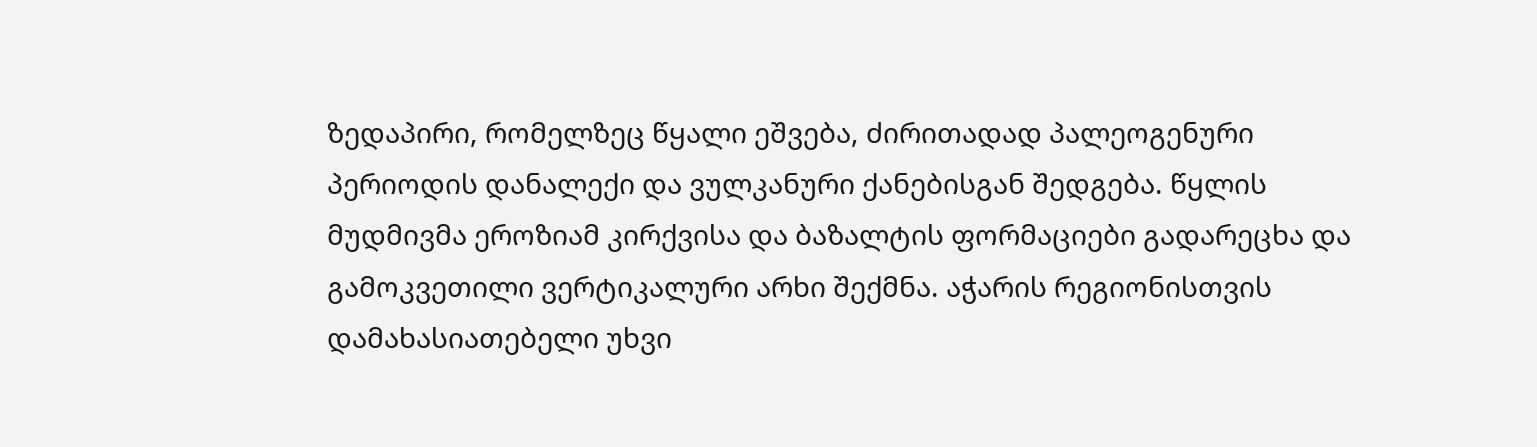ზედაპირი, რომელზეც წყალი ეშვება, ძირითადად პალეოგენური პერიოდის დანალექი და ვულკანური ქანებისგან შედგება. წყლის მუდმივმა ეროზიამ კირქვისა და ბაზალტის ფორმაციები გადარეცხა და გამოკვეთილი ვერტიკალური არხი შექმნა. აჭარის რეგიონისთვის დამახასიათებელი უხვი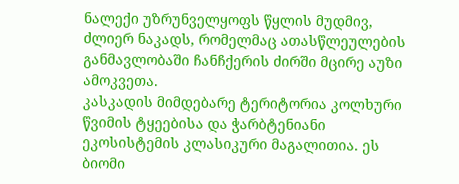ნალექი უზრუნველყოფს წყლის მუდმივ, ძლიერ ნაკადს, რომელმაც ათასწლეულების განმავლობაში ჩანჩქერის ძირში მცირე აუზი ამოკვეთა.
კასკადის მიმდებარე ტერიტორია კოლხური წვიმის ტყეებისა და ჭარბტენიანი ეკოსისტემის კლასიკური მაგალითია. ეს ბიომი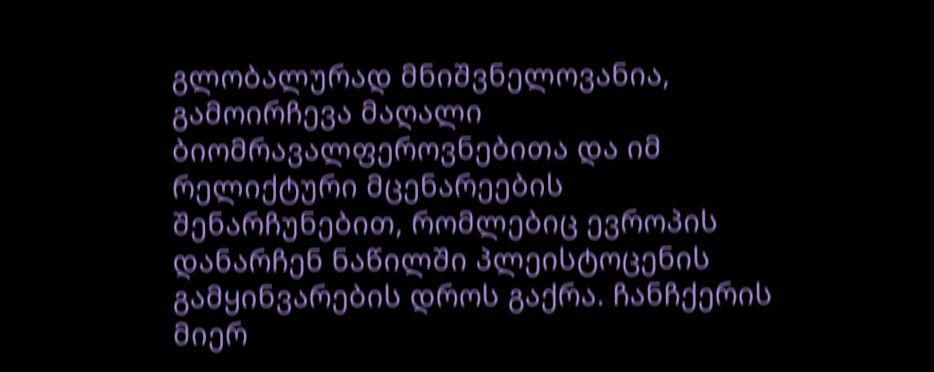გლობალურად მნიშვნელოვანია, გამოირჩევა მაღალი ბიომრავალფეროვნებითა და იმ რელიქტური მცენარეების შენარჩუნებით, რომლებიც ევროპის დანარჩენ ნაწილში პლეისტოცენის გამყინვარების დროს გაქრა. ჩანჩქერის მიერ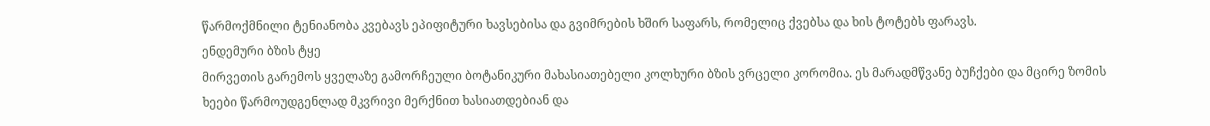წარმოქმნილი ტენიანობა კვებავს ეპიფიტური ხავსებისა და გვიმრების ხშირ საფარს, რომელიც ქვებსა და ხის ტოტებს ფარავს.
ენდემური ბზის ტყე
მირვეთის გარემოს ყველაზე გამორჩეული ბოტანიკური მახასიათებელი კოლხური ბზის ვრცელი კორომია. ეს მარადმწვანე ბუჩქები და მცირე ზომის ხეები წარმოუდგენლად მკვრივი მერქნით ხასიათდებიან და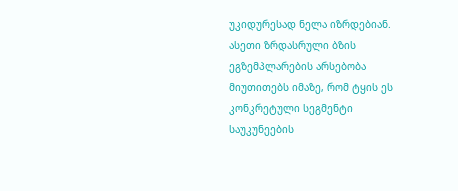უკიდურესად ნელა იზრდებიან. ასეთი ზრდასრული ბზის ეგზემპლარების არსებობა მიუთითებს იმაზე, რომ ტყის ეს კონკრეტული სეგმენტი საუკუნეების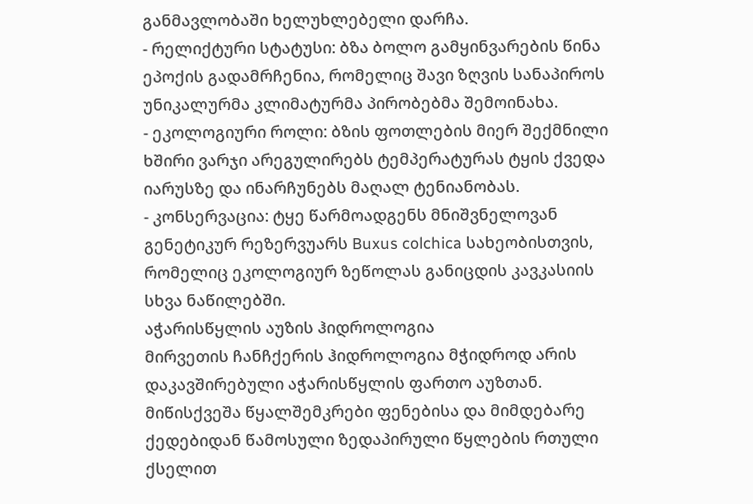განმავლობაში ხელუხლებელი დარჩა.
- რელიქტური სტატუსი: ბზა ბოლო გამყინვარების წინა ეპოქის გადამრჩენია, რომელიც შავი ზღვის სანაპიროს უნიკალურმა კლიმატურმა პირობებმა შემოინახა.
- ეკოლოგიური როლი: ბზის ფოთლების მიერ შექმნილი ხშირი ვარჯი არეგულირებს ტემპერატურას ტყის ქვედა იარუსზე და ინარჩუნებს მაღალ ტენიანობას.
- კონსერვაცია: ტყე წარმოადგენს მნიშვნელოვან გენეტიკურ რეზერვუარს Buxus colchica სახეობისთვის, რომელიც ეკოლოგიურ ზეწოლას განიცდის კავკასიის სხვა ნაწილებში.
აჭარისწყლის აუზის ჰიდროლოგია
მირვეთის ჩანჩქერის ჰიდროლოგია მჭიდროდ არის დაკავშირებული აჭარისწყლის ფართო აუზთან. მიწისქვეშა წყალშემკრები ფენებისა და მიმდებარე ქედებიდან წამოსული ზედაპირული წყლების რთული ქსელით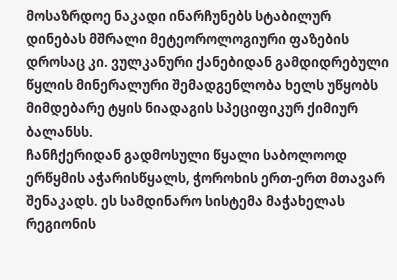მოსაზრდოე ნაკადი ინარჩუნებს სტაბილურ დინებას მშრალი მეტეოროლოგიური ფაზების დროსაც კი. ვულკანური ქანებიდან გამდიდრებული წყლის მინერალური შემადგენლობა ხელს უწყობს მიმდებარე ტყის ნიადაგის სპეციფიკურ ქიმიურ ბალანსს.
ჩანჩქერიდან გადმოსული წყალი საბოლოოდ ერწყმის აჭარისწყალს, ჭოროხის ერთ-ერთ მთავარ შენაკადს. ეს სამდინარო სისტემა მაჭახელას რეგიონის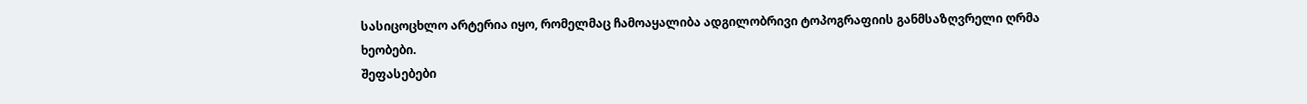სასიცოცხლო არტერია იყო, რომელმაც ჩამოაყალიბა ადგილობრივი ტოპოგრაფიის განმსაზღვრელი ღრმა ხეობები.
შეფასებები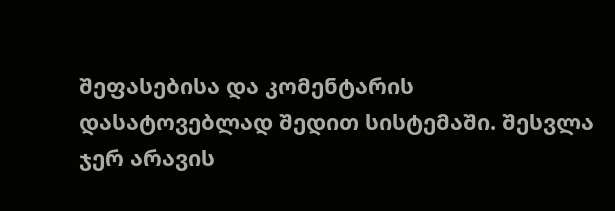შეფასებისა და კომენტარის დასატოვებლად შედით სისტემაში. შესვლა
ჯერ არავის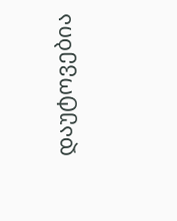დაუტოვებია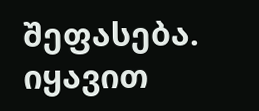შეფასება. იყავით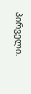პირველი.